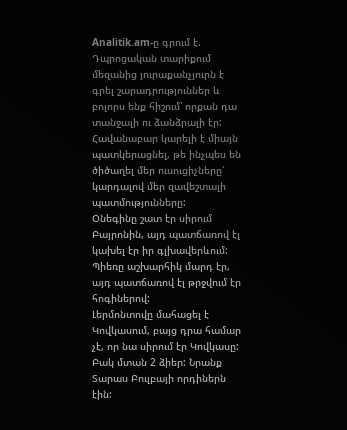Analitik.am-ը գրում է.
Դպրոցական տարիքում մեզանից յուրաքանչյուրն է գրել շարադրություններ և բոլորս ենք հիշում՝ որքան դա տանջալի ու ձանձրալի էր: Հավանաբար կարելի է միայն պատկերացնել, թե ինչպես են ծիծաղել մեր ուսուցիչները՝ կարդալով մեր զավեշտալի պատմությունները:
Օնեգինը շատ էր սիրում Բայրոնին, այդ պատճառով էլ կախել էր իր գլխավերևում:
Պիեռը աշխարհիկ մարդ էր, այդ պատճառով էլ թրջվում էր հոգիներով:
Լերմոնտովը մահացել է Կովկասում, բայց դրա համար չէ, որ նա սիրում էր Կովկասը:
Բակ մտան 2 ձիեր: Նրանք Տարաս Բուլբայի որդիներն էին: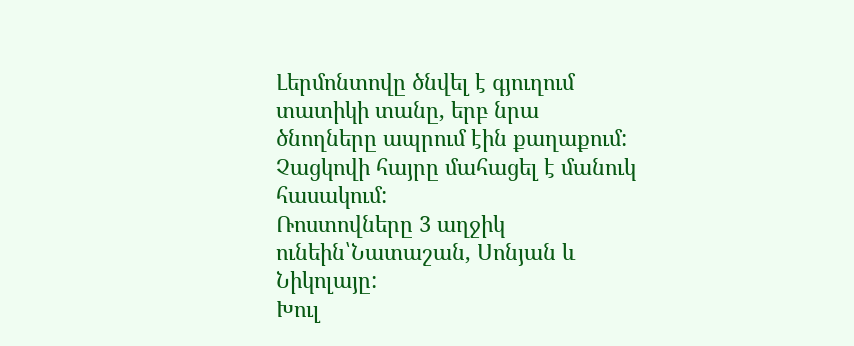Լերմոնտովը ծնվել է գյուղում տատիկի տանը, երբ նրա ծնողները ապրում էին քաղաքում:
Չացկովի հայրը մահացել է մանուկ հասակում:
Ռոստովները 3 աղջիկ ունեին՝Նատաշան, Սոնյան և Նիկոլայը:
Խուլ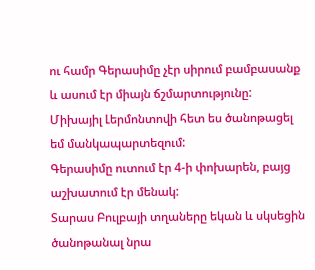ու համր Գերասիմը չէր սիրում բամբասանք և ասում էր միայն ճշմարտությունը:
Միխայիլ Լերմոնտովի հետ ես ծանոթացել եմ մանկապարտեզում:
Գերասիմը ուտում էր 4-ի փոխարեն, բայց աշխատում էր մենակ:
Տարաս Բուլբայի տղաները եկան և սկսեցին ծանոթանալ նրա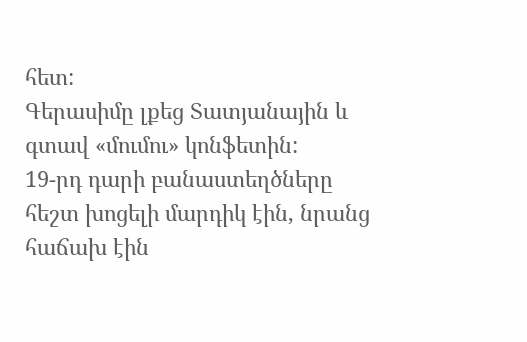հետ:
Գերասիմը լքեց Տատյանային և գտավ «մումու» կոնֆետին:
19-րդ դարի բանաստեղծները հեշտ խոցելի մարդիկ էին, նրանց հաճախ էին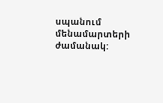սպանում մենամարտերի ժամանակ: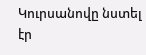Կուրսանովը նստել էր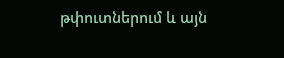թփուտներում և այն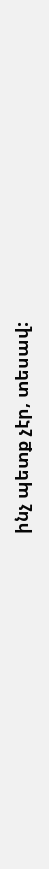ինչ պետք չէր, տեսավ: